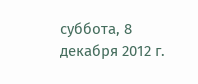суббота, 8 декабря 2012 г.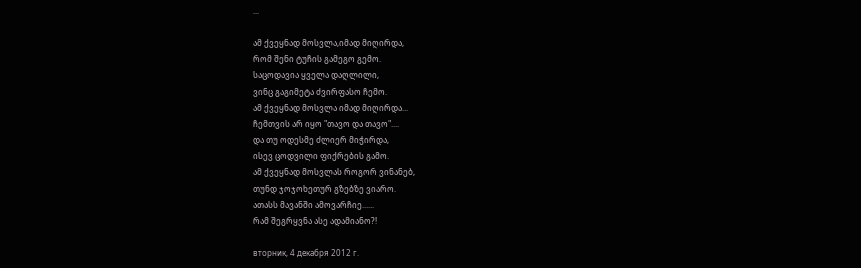...

ამ ქვეყნად მოსვლა,იმად მიღირდა,
რომ შენი ტუჩის გამეგო გემო.
საცოდავია ყველა დაღლილი,
ვინც გაგიმეტა ძვირფასო ჩემო.
ამ ქვეყნად მოსვლა იმად მიღირდა...
ჩემთვის არ იყო "თავო და თავო"....
და თუ ოდესმე ძლიერ მიჭირდა,
ისევ ცოდვილი ფიქრების გამო.
ამ ქვეყნად მოსვლას როგორ ვინანებ,
თუნდ ჯოჯოხეთურ გზებზე ვიარო.
ათასს მავანში ამოვარჩიე......
რამ შეგრყვნა ასე ადამიანო?!

вторник, 4 декабря 2012 г.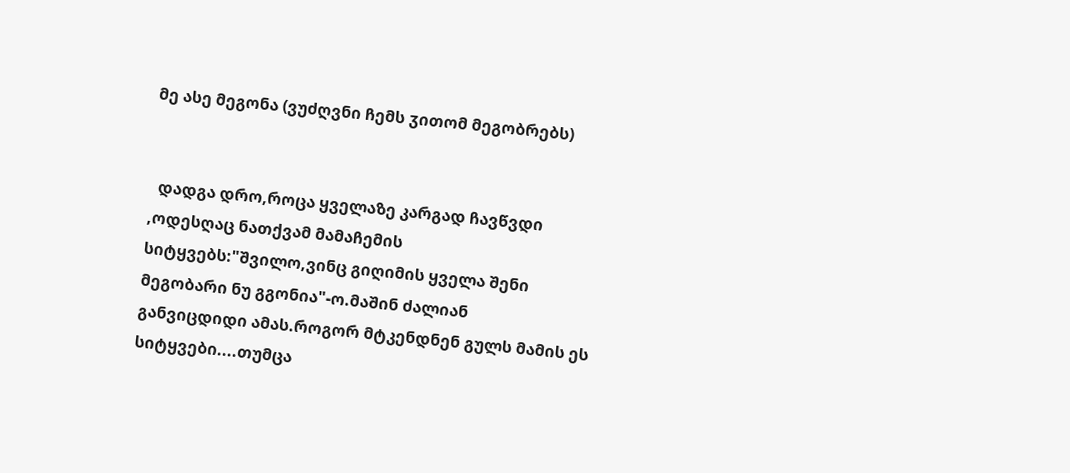მე ასე მეგონა (ვუძღვნი ჩემს ჳითომ მეგობრებს)


  დადგა დრო,როცა ყველაზე კარგად ჩავწვდი ,ოდესღაც ნათქვამ მამაჩემის სიტყვებს:"შვილო,ვინც გიღიმის ყველა შენი მეგობარი ნუ გგონია"-ო.მაშინ ძალიან
განვიცდიდი ამას.როგორ მტკენდნენ გულს მამის ეს სიტყვები....თუმცა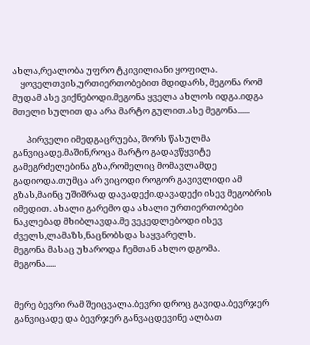ახლა,რეალობა უფრო ტკივილიანი ყოფილა.
    ყოველთვის,ურთიერთობებით მდიდარს, მეგონა რომ მუდამ ასე ვიქნებოდი.მეგონა ყველა ახლოს იდგა.იდგა მთელი სულით და არა მარტო გულით.ასე მეგონა......

       პირველი იმედგაცრუება, შორს წასულმა განვიცადე.მაშინ,როცა მარტო გადავწყვიტე
გამეგრძელებინა გზა,რომელიც მომავლამდე გადიოდა.თუმცა არ ვიცოდი როგორ გავივლიდი ამ გზას,მაინც უშიშრად დავადექი.დავადექი ისევ მეგობრის იმედით. ახალი გარემო და ახალი ურთიერთობები ნაკლებად მხიბლავდა.მე ვეკედლებოდი ისევ ძველს,ლამაზს,ნაცნობსდა საყვარელს.
მეგონა მასაც უხაროდა ჩემთან ახლო დგომა.
მეგონა.....


მერე ბევრი რამ შეიცვალა.ბევრი დროც გავიდა.ბევრჯერ განვიცადე და ბევრჯერ განვაცდევინე ალბათ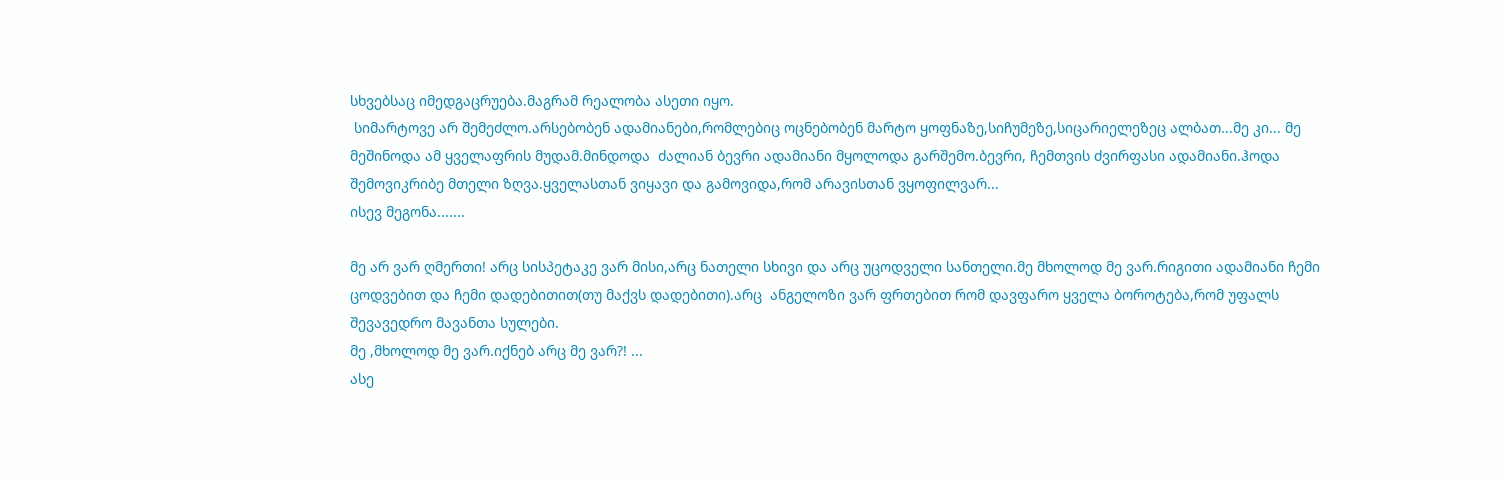სხვებსაც იმედგაცრუება.მაგრამ რეალობა ასეთი იყო.
 სიმარტოვე არ შემეძლო.არსებობენ ადამიანები,რომლებიც ოცნებობენ მარტო ყოფნაზე,სიჩუმეზე,სიცარიელეზეც ალბათ...მე კი... მე მეშინოდა ამ ყველაფრის მუდამ.მინდოდა  ძალიან ბევრი ადამიანი მყოლოდა გარშემო.ბევრი, ჩემთვის ძვირფასი ადამიანი.ჰოდა შემოვიკრიბე მთელი ზღვა.ყველასთან ვიყავი და გამოვიდა,რომ არავისთან ვყოფილვარ...
ისევ მეგონა.......

მე არ ვარ ღმერთი! არც სისპეტაკე ვარ მისი,არც ნათელი სხივი და არც უცოდველი სანთელი.მე მხოლოდ მე ვარ.რიგითი ადამიანი ჩემი ცოდვებით და ჩემი დადებითით(თუ მაქვს დადებითი).არც  ანგელოზი ვარ ფრთებით რომ დავფარო ყველა ბოროტება,რომ უფალს შევავედრო მავანთა სულები.
მე ,მხოლოდ მე ვარ.იქნებ არც მე ვარ?! ...
ასე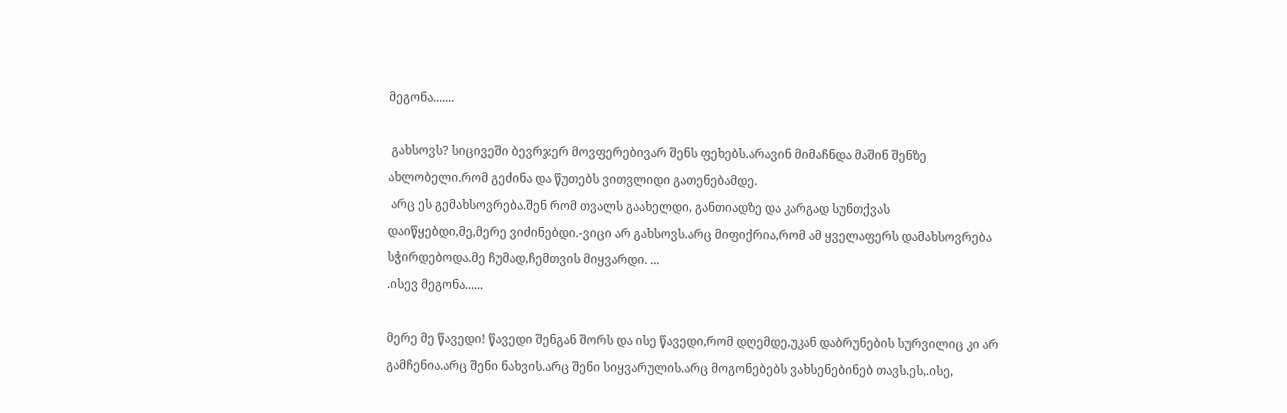მეგონა.......

 გახსოვს? სიცივეში ბევრჯერ მოვფერებივარ შენს ფეხებს.არავინ მიმაჩნდა მაშინ შენზე ახლობელი.რომ გეძინა და წუთებს ვითვლიდი გათენებამდე.
 არც ეს გემახსოვრება.შენ რომ თვალს გაახელდი, განთიადზე და კარგად სუნთქვას დაიწყებდი,მე,მერე ვიძინებდი.-ვიცი არ გახსოვს.არც მიფიქრია,რომ ამ ყველაფერს დამახსოვრება სჭირდებოდა.მე ჩუმად,ჩემთვის მიყვარდი. ...
.ისევ მეგონა......

მერე მე წავედი! წავედი შენგან შორს და ისე წავედი,რომ დღემდე,უკან დაბრუნების სურვილიც კი არ გამჩენია.არც შენი ნახვის.არც შენი სიყვარულის.არც მოგონებებს ვახსენებინებ თავს.ეს,.ისე,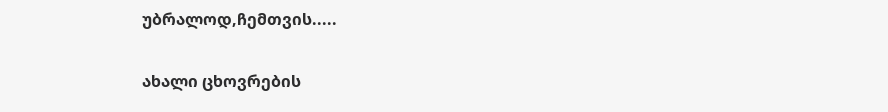უბრალოდ,ჩემთვის.....

ახალი ცხოვრების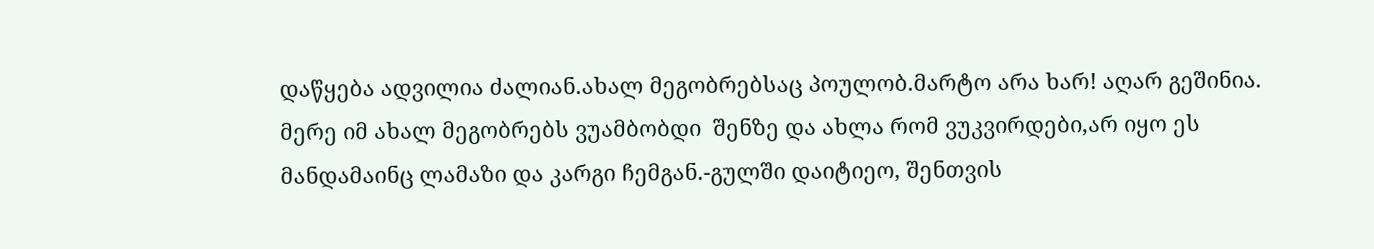დაწყება ადვილია ძალიან.ახალ მეგობრებსაც პოულობ.მარტო არა ხარ! აღარ გეშინია.
მერე იმ ახალ მეგობრებს ვუამბობდი  შენზე და ახლა რომ ვუკვირდები,არ იყო ეს მანდამაინც ლამაზი და კარგი ჩემგან.-გულში დაიტიეო, შენთვის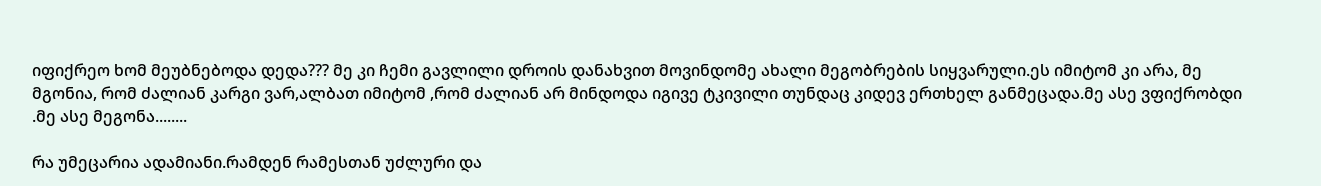იფიქრეო ხომ მეუბნებოდა დედა??? მე კი ჩემი გავლილი დროის დანახვით მოვინდომე ახალი მეგობრების სიყვარული.ეს იმიტომ კი არა, მე  მგონია, რომ ძალიან კარგი ვარ,ალბათ იმიტომ ,რომ ძალიან არ მინდოდა იგივე ტკივილი თუნდაც კიდევ ერთხელ განმეცადა.მე ასე ვფიქრობდი
.მე ასე მეგონა........

რა უმეცარია ადამიანი.რამდენ რამესთან უძლური და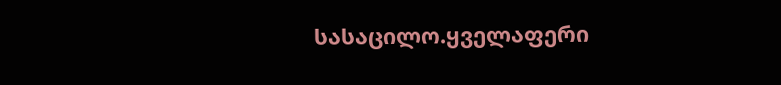სასაცილო.ყველაფერი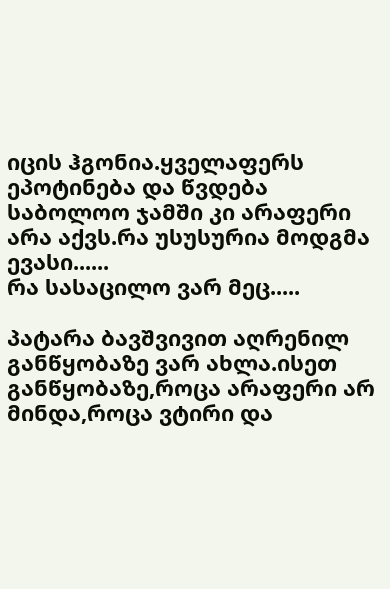იცის ჰგონია.ყველაფერს ეპოტინება და წვდება საბოლოო ჯამში კი არაფერი არა აქვს.რა უსუსურია მოდგმა ევასი......
რა სასაცილო ვარ მეც.....

პატარა ბავშვივით აღრენილ განწყობაზე ვარ ახლა.ისეთ განწყობაზე,როცა არაფერი არ მინდა,როცა ვტირი და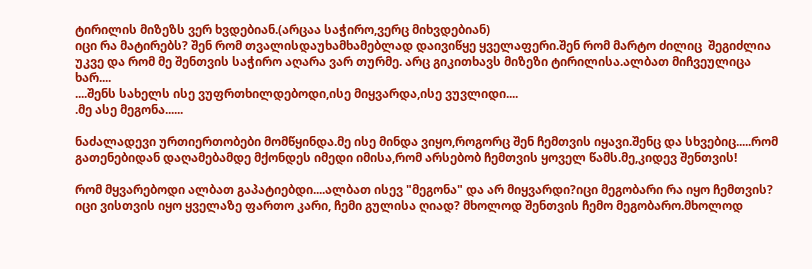ტირილის მიზეზს ვერ ხვდებიან.(არცაა საჭირო,ვერც მიხვდებიან)
იცი რა მატირებს? შენ რომ თვალისდაუხამხამებლად დაივიწყე ყველაფერი.შენ რომ მარტო ძილიც  შეგიძლია უკვე და რომ მე შენთვის საჭირო აღარა ვარ თურმე. არც გიკითხავს მიზეზი ტირილისა.ალბათ მიჩვეულიცა ხარ....
....შენს სახელს ისე ვუფრთხილდებოდი,ისე მიყვარდა,ისე ვუვლიდი....
.მე ასე მეგონა......

ნაძალადევი ურთიერთობები მომწყინდა.მე ისე მინდა ვიყო,როგორც შენ ჩემთვის იყავი.შენც და სხვებიც.....რომ გათენებიდან დაღამებამდე მქონდეს იმედი იმისა,რომ არსებობ ჩემთვის ყოველ წამს.მე,კიდევ შენთვის!

რომ მყვარებოდი ალბათ გაპატიებდი....ალბათ ისევ "მეგონა" და არ მიყვარდი?იცი მეგობარი რა იყო ჩემთვის? იცი ვისთვის იყო ყველაზე ფართო კარი, ჩემი გულისა ღიად? მხოლოდ შენთვის ჩემო მეგობარო.მხოლოდ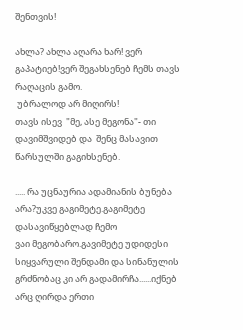შენთვის!

ახლა? ახლა აღარა ხარ! ვერ გაპატიებ!ვერ შეგახსენებ ჩემს თავს რაღაცის გამო.
 უბრალოდ არ მიღირს!
თავს ისევ  "მე, ასე მეგონა"- თი დავიმშვიდებ და  შენც მასავით წარსულში გაგიხსენებ.

..... რა უცნაურია ადამიანის ბუნება არა?უკვე გაგიმეტე.გაგიმეტე დასავიწყებლად ჩემო
ვაი მეგობარო.გავიმეტე უდიდესი სიყვარული შენდამი და სინანულის გრძნობაც კი არ გადამირჩა......იქნებ არც ღირდა ერთი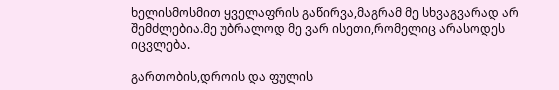ხელისმოსმით ყველაფრის გაწირვა,მაგრამ მე სხვაგვარად არ შემძლებია.მე უბრალოდ მე ვარ ისეთი,რომელიც არასოდეს იცვლება.

გართობის,დროის და ფულის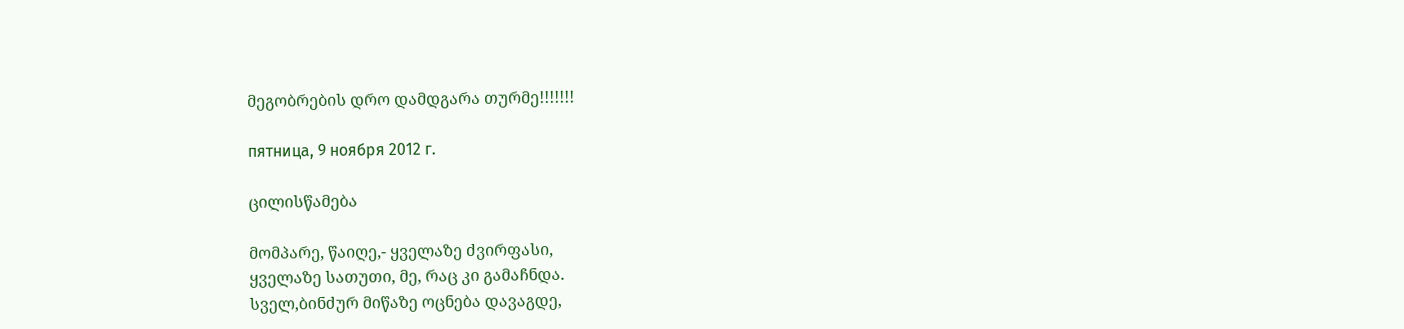მეგობრების დრო დამდგარა თურმე!!!!!!!

пятница, 9 ноября 2012 г.

ცილისწამება

მომპარე, წაიღე,- ყველაზე ძვირფასი,
ყველაზე სათუთი, მე, რაც კი გამაჩნდა.
სველ,ბინძურ მიწაზე ოცნება დავაგდე,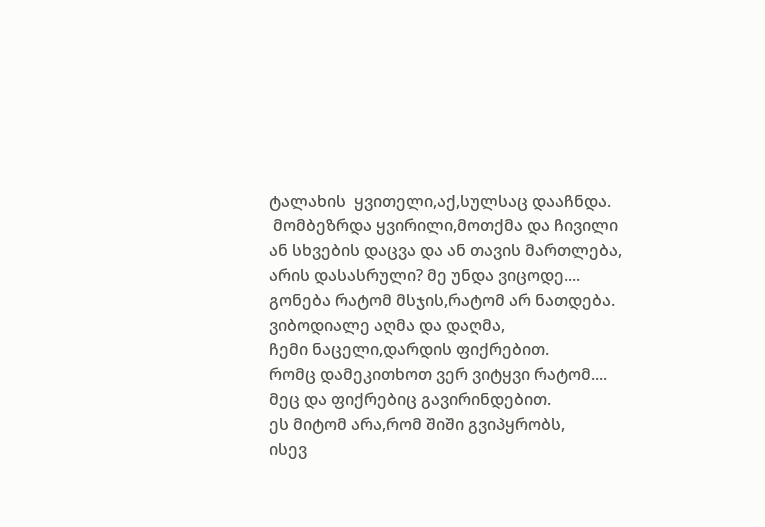ტალახის  ყვითელი,აქ,სულსაც დააჩნდა.
 მომბეზრდა ყვირილი,მოთქმა და ჩივილი
ან სხვების დაცვა და ან თავის მართლება,
არის დასასრული? მე უნდა ვიცოდე....
გონება რატომ მსჯის,რატომ არ ნათდება.
ვიბოდიალე აღმა და დაღმა,
ჩემი ნაცელი,დარდის ფიქრებით.
რომც დამეკითხოთ ვერ ვიტყვი რატომ....
მეც და ფიქრებიც გავირინდებით.
ეს მიტომ არა,რომ შიში გვიპყრობს,
ისევ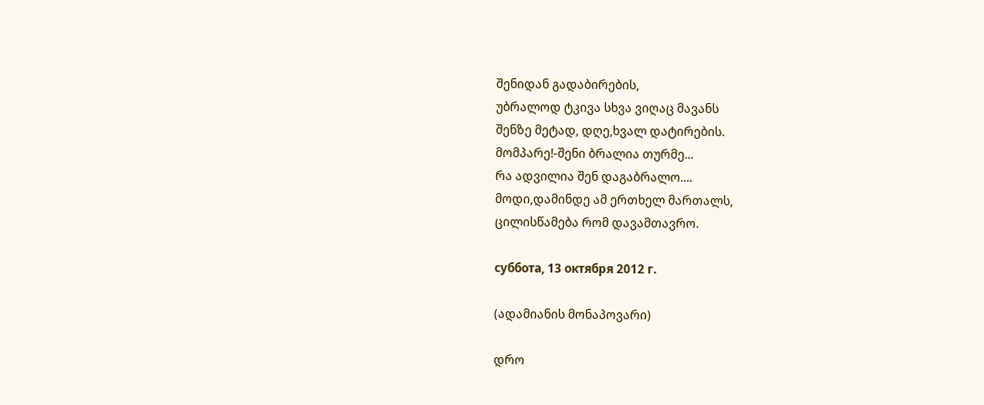შენიდან გადაბირების,
უბრალოდ ტკივა სხვა ვიღაც მავანს
შენზე მეტად, დღე,ხვალ დატირების.
მომპარე!-შენი ბრალია თურმე...
რა ადვილია შენ დაგაბრალო....
მოდი,დამინდე ამ ერთხელ მართალს,
ცილისწამება რომ დავამთავრო.

суббота, 13 октября 2012 г.

(ადამიანის მონაპოვარი)

დრო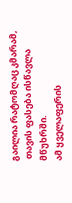გაილია რატომღაც კმარამ,
 თავის ფასება ისწავლა მწუხრში.
ამ ყველაფერის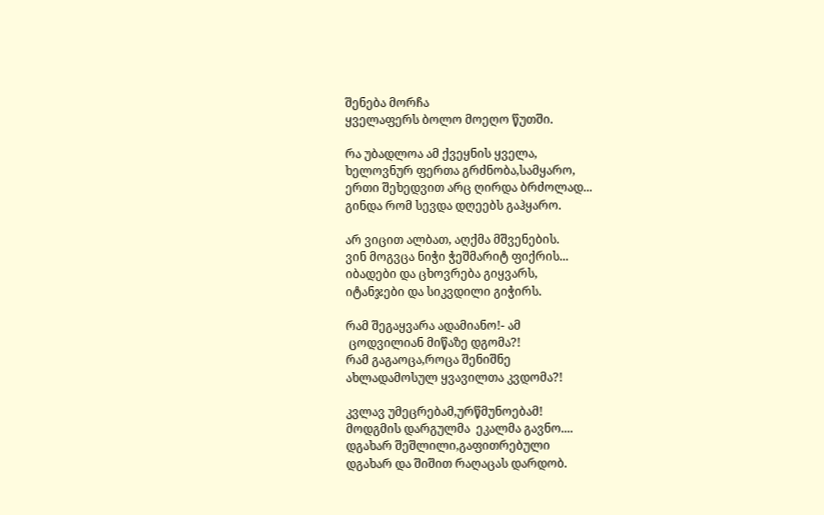შენება მორჩა
ყველაფერს ბოლო მოეღო წუთში.

რა უბადლოა ამ ქვეყნის ყველა,
ხელოვნურ ფერთა გრძნობა,სამყარო,
ერთი შეხედვით არც ღირდა ბრძოლად...
გინდა რომ სევდა დღეებს გაჰყარო.

არ ვიცით ალბათ, აღქმა მშვენების.
ვინ მოგვცა ნიჭი ჭეშმარიტ ფიქრის...
იბადები და ცხოვრება გიყვარს,
იტანჯები და სიკვდილი გიჭირს.

რამ შეგაყვარა ადამიანო!- ამ
 ცოდვილიან მიწაზე დგომა?!
რამ გაგაოცა,როცა შენიშნე
ახლადამოსულ ყვავილთა კვდომა?!

კვლავ უმეცრებამ,ურწმუნოებამ!
მოდგმის დარგულმა  ეკალმა გავნო....
დგახარ შეშლილი,გაფითრებული
დგახარ და შიშით რაღაცას დარდობ.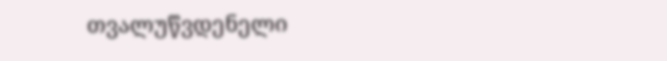თვალუწვდენელი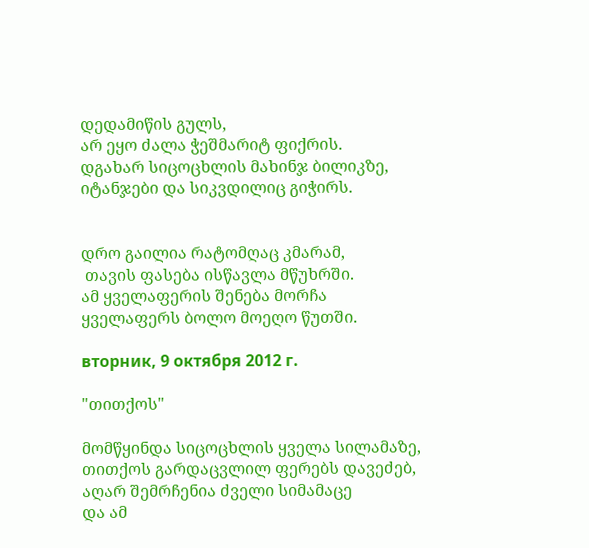დედამიწის გულს,
არ ეყო ძალა ჭეშმარიტ ფიქრის.
დგახარ სიცოცხლის მახინჯ ბილიკზე,
იტანჯები და სიკვდილიც გიჭირს.


დრო გაილია რატომღაც კმარამ,
 თავის ფასება ისწავლა მწუხრში.
ამ ყველაფერის შენება მორჩა
ყველაფერს ბოლო მოეღო წუთში.

вторник, 9 октября 2012 г.

"თითქოს"

მომწყინდა სიცოცხლის ყველა სილამაზე,
თითქოს გარდაცვლილ ფერებს დავეძებ,
აღარ შემრჩენია ძველი სიმამაცე
და ამ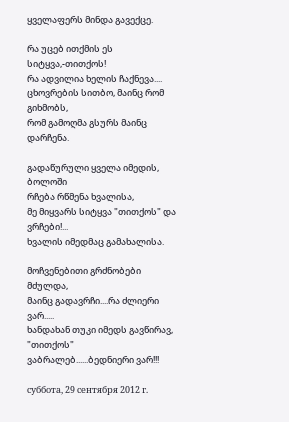ყველაფერს მინდა გავექცე.

რა უცებ ითქმის ეს სიტყვა,-თითქოს!
რა ადვილია ხელის ჩაქნევა....
ცხოვრების სითბო, მაინც რომ გიხმობს,
რომ გამოღმა გსურს მაინც დარჩენა.

გადაწურული ყველა იმედის, ბოლოში
რჩება რწმენა ხვალისა,
მე მიყვარს სიტყვა "თითქოს" და ვრჩები!...
ხვალის იმედმაც გამახალისა.

მოჩვენებითი გრძნობები მძულდა,
მაინც გადავრჩი....რა ძლიერი ვარ.....
ხანდახან თუკი იმედს გავწირავ,
"თითქოს" ვაბრალებ......ბედნიერი ვარ!!!

суббота, 29 сентября 2012 г.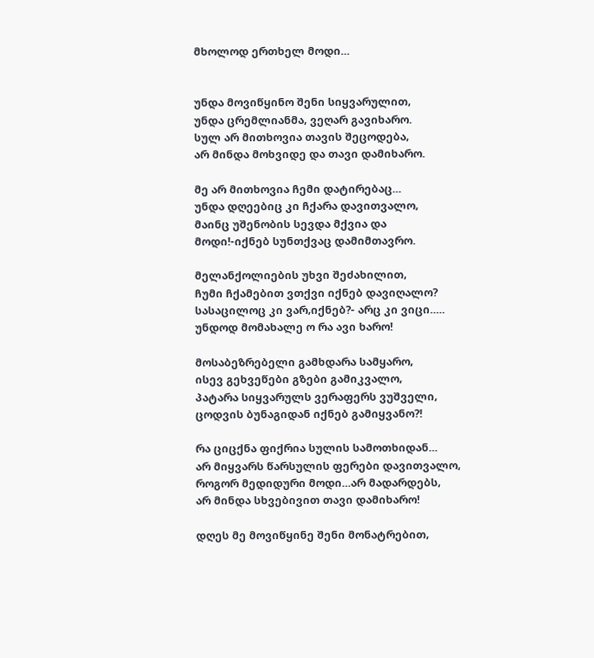მხოლოდ ერთხელ მოდი...


უნდა მოვიწყინო შენი სიყვარულით,
უნდა ცრემლიანმა, ვეღარ გავიხარო.
სულ არ მითხოვია თავის შეცოდება,
არ მინდა მოხვიდე და თავი დამიხარო.

მე არ მითხოვია ჩემი დატირებაც...
უნდა დღეებიც კი ჩქარა დავითვალო,
მაინც უშენობის სევდა მქვია და
მოდი!-იქნებ სუნთქვაც დამიმთავრო.

მელანქოლიების უხვი შეძახილით,
ჩუმი ჩქამებით ვთქვი იქნებ დავიღალო?
სასაცილოც კი ვარ,იქნებ?- არც კი ვიცი.....
უნდოდ მომახალე ო რა ავი ხარო!

მოსაბეზრებელი გამხდარა სამყარო,
ისევ გეხვეწები გზები გამიკვალო,
პატარა სიყვარულს ვერაფერს ვუშველი,
ცოდვის ბუნაგიდან იქნებ გამიყვანო?!

რა ციცქნა ფიქრია სულის სამოთხიდან...
არ მიყვარს წარსულის ფერები დავითვალო,
როგორ მედიდური მოდი...არ მადარდებს,
არ მინდა სხვებივით თავი დამიხარო!

დღეს მე მოვიწყინე შენი მონატრებით,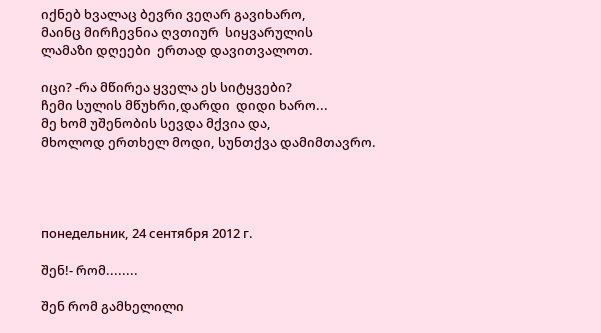იქნებ ხვალაც ბევრი ვეღარ გავიხარო,
მაინც მირჩევნია ღვთიურ  სიყვარულის
ლამაზი დღეები  ერთად დავითვალოთ.

იცი? -რა მწირეა ყველა ეს სიტყვები?
ჩემი სულის მწუხრი,დარდი  დიდი ხარო...
მე ხომ უშენობის სევდა მქვია და,
მხოლოდ ერთხელ მოდი, სუნთქვა დამიმთავრო.




понедельник, 24 сентября 2012 г.

შენ!- რომ........

შენ რომ გამხელილი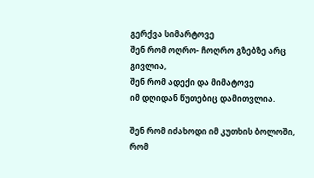გერქვა სიმარტოვე
შენ რომ ოღრო- ჩოღრო გზებზე არც გივლია,
შენ რომ ადექი და მიმატოვე
იმ დღიდან წუთებიც დამითვლია.

შენ რომ იძახოდი იმ კუთხის ბოლოში,
რომ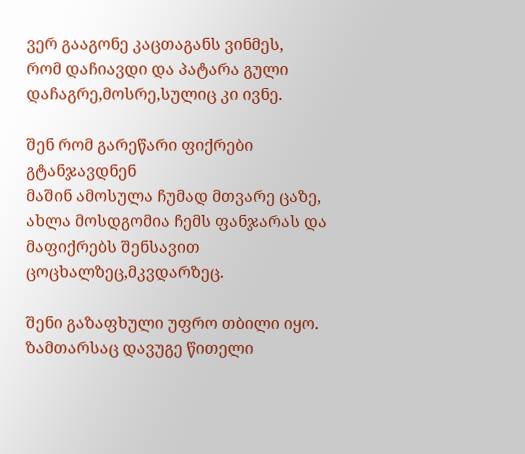ვერ გააგონე კაცთაგანს ვინმეს,
რომ დაჩიავდი და პატარა გული
დაჩაგრე,მოსრე,სულიც კი ივნე.

შენ რომ გარეწარი ფიქრები გტანჯავდნენ
მაშინ ამოსულა ჩუმად მთვარე ცაზე,
ახლა მოსდგომია ჩემს ფანჯარას და
მაფიქრებს შენსავით ცოცხალზეც,მკვდარზეც.

შენი გაზაფხული უფრო თბილი იყო.
ზამთარსაც დავუგე წითელი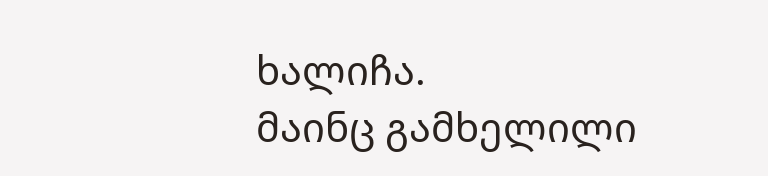ხალიჩა.
მაინც გამხელილი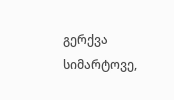გერქვა სიმარტოვე,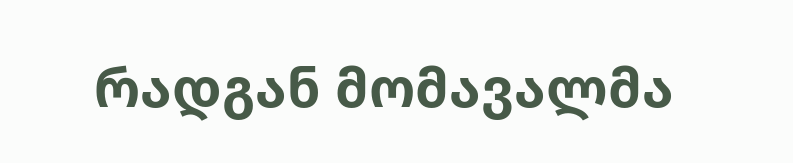რადგან მომავალმა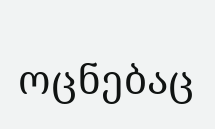ოცნებაც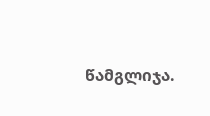წამგლიჯა.